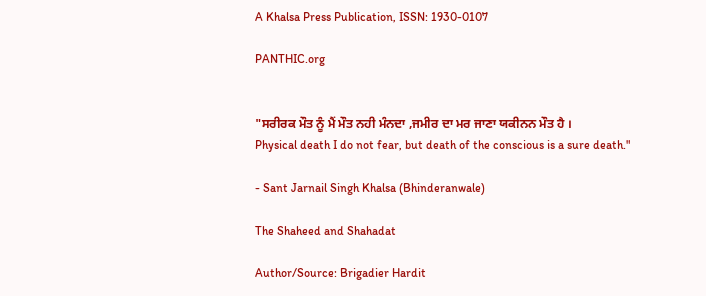A Khalsa Press Publication, ISSN: 1930-0107

PANTHIC.org


"ਸਰੀਰਕ ਮੌਤ ਨੂੰ ਮੈਂ ਮੌਤ ਨਹੀ ਮੰਨਦਾ ,ਜਮੀਰ ਦਾ ਮਰ ਜਾਣਾ ਯਕੀਨਨ ਮੌਤ ਹੈ ।
Physical death I do not fear, but death of the conscious is a sure death."

- Sant Jarnail Singh Khalsa (Bhinderanwale)

The Shaheed and Shahadat

Author/Source: Brigadier Hardit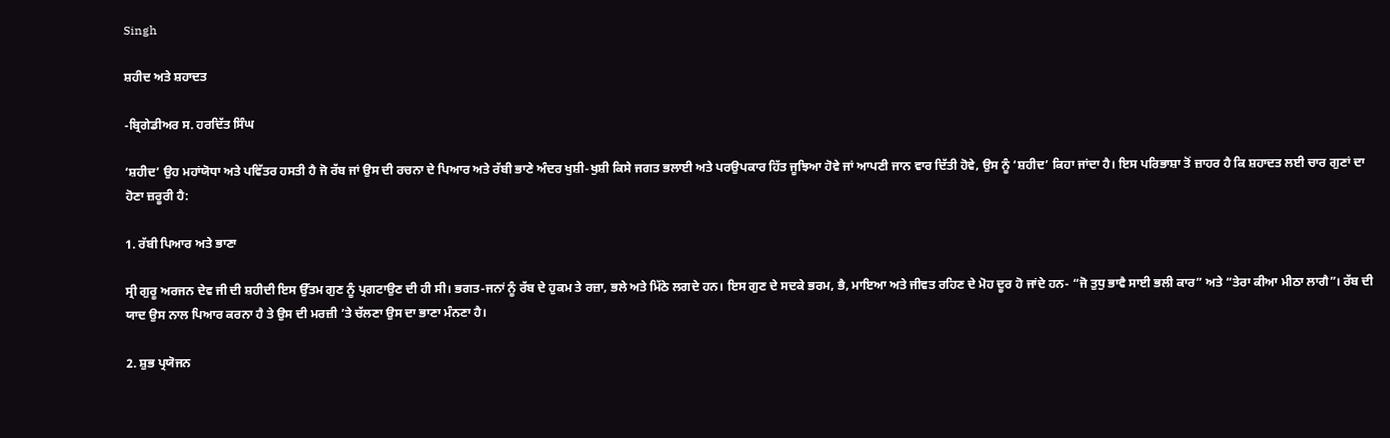Singh

ਸ਼ਹੀਦ ਅਤੇ ਸ਼ਹਾਦਤ

-ਬ੍ਰਿਗੇਡੀਅਰ ਸ. ਹਰਦਿੱਤ ਸਿੰਘ

‘ਸ਼ਹੀਦ’ ਉਹ ਮਹਾਂਯੋਧਾ ਅਤੇ ਪਵਿੱਤਰ ਹਸਤੀ ਹੈ ਜੋ ਰੱਬ ਜਾਂ ਉਸ ਦੀ ਰਚਨਾ ਦੇ ਪਿਆਰ ਅਤੇ ਰੱਬੀ ਭਾਣੇ ਅੰਦਰ ਖੁਸ਼ੀ-ਖੁਸ਼ੀ ਕਿਸੇ ਜਗਤ ਭਲਾਈ ਅਤੇ ਪਰਉਪਕਾਰ ਹਿੱਤ ਜੂਝਿਆ ਹੋਵੇ ਜਾਂ ਆਪਣੀ ਜਾਨ ਵਾਰ ਦਿੱਤੀ ਹੋਵੇ, ਉਸ ਨੂੰ ‘ਸ਼ਹੀਦ’ ਕਿਹਾ ਜਾਂਦਾ ਹੈ। ਇਸ ਪਰਿਭਾਸ਼ਾ ਤੋਂ ਜ਼ਾਹਰ ਹੈ ਕਿ ਸ਼ਹਾਦਤ ਲਈ ਚਾਰ ਗੁਣਾਂ ਦਾ ਹੋਣਾ ਜ਼ਰੂਰੀ ਹੈ:

1. ਰੱਬੀ ਪਿਆਰ ਅਤੇ ਭਾਣਾ

ਸ੍ਰੀ ਗੁਰੂ ਅਰਜਨ ਦੇਵ ਜੀ ਦੀ ਸ਼ਹੀਦੀ ਇਸ ਉੱਤਮ ਗੁਣ ਨੂੰ ਪ੍ਰਗਟਾਉਣ ਦੀ ਹੀ ਸੀ। ਭਗਤ-ਜਨਾਂ ਨੂੰ ਰੱਬ ਦੇ ਹੁਕਮ ਤੇ ਰਜ਼ਾ, ਭਲੇ ਅਤੇ ਮਿੱਠੇ ਲਗਦੇ ਹਨ। ਇਸ ਗੁਣ ਦੇ ਸਦਕੇ ਭਰਮ, ਭੈ, ਮਾਇਆ ਅਤੇ ਜੀਵਤ ਰਹਿਣ ਦੇ ਮੋਹ ਦੂਰ ਹੋ ਜਾਂਦੇ ਹਨ- “ਜੋ ਤੁਧੁ ਭਾਵੈ ਸਾਈ ਭਲੀ ਕਾਰ” ਅਤੇ “ਤੇਰਾ ਕੀਆ ਮੀਠਾ ਲਾਗੈ”। ਰੱਬ ਦੀ ਯਾਦ ਉਸ ਨਾਲ ਪਿਆਰ ਕਰਨਾ ਹੈ ਤੇ ਉਸ ਦੀ ਮਰਜ਼ੀ ’ਤੇ ਚੱਲਣਾ ਉਸ ਦਾ ਭਾਣਾ ਮੰਨਣਾ ਹੈ।

2. ਸ਼ੁਭ ਪ੍ਰਯੋਜਨ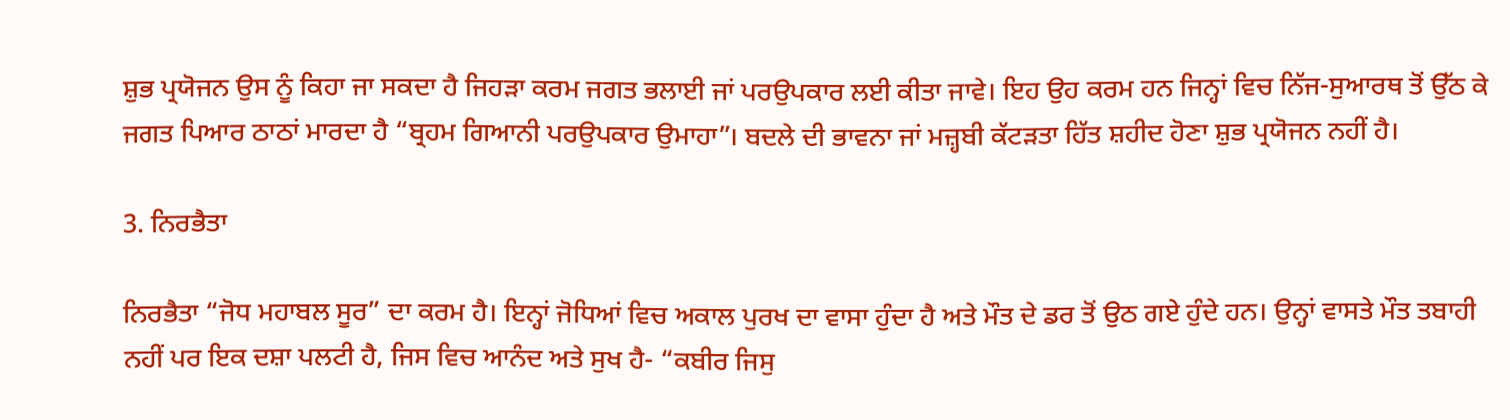ਸ਼ੁਭ ਪ੍ਰਯੋਜਨ ਉਸ ਨੂੰ ਕਿਹਾ ਜਾ ਸਕਦਾ ਹੈ ਜਿਹੜਾ ਕਰਮ ਜਗਤ ਭਲਾਈ ਜਾਂ ਪਰਉਪਕਾਰ ਲਈ ਕੀਤਾ ਜਾਵੇ। ਇਹ ਉਹ ਕਰਮ ਹਨ ਜਿਨ੍ਹਾਂ ਵਿਚ ਨਿੱਜ-ਸੁਆਰਥ ਤੋਂ ਉੱਠ ਕੇ ਜਗਤ ਪਿਆਰ ਠਾਠਾਂ ਮਾਰਦਾ ਹੈ “ਬ੍ਰਹਮ ਗਿਆਨੀ ਪਰਉਪਕਾਰ ਉਮਾਹਾ”। ਬਦਲੇ ਦੀ ਭਾਵਨਾ ਜਾਂ ਮਜ਼੍ਹਬੀ ਕੱਟੜਤਾ ਹਿੱਤ ਸ਼ਹੀਦ ਹੋਣਾ ਸ਼ੁਭ ਪ੍ਰਯੋਜਨ ਨਹੀਂ ਹੈ।

3. ਨਿਰਭੈਤਾ

ਨਿਰਭੈਤਾ “ਜੋਧ ਮਹਾਬਲ ਸੂਰ” ਦਾ ਕਰਮ ਹੈ। ਇਨ੍ਹਾਂ ਜੋਧਿਆਂ ਵਿਚ ਅਕਾਲ ਪੁਰਖ ਦਾ ਵਾਸਾ ਹੁੰਦਾ ਹੈ ਅਤੇ ਮੌਤ ਦੇ ਡਰ ਤੋਂ ਉਠ ਗਏ ਹੁੰਦੇ ਹਨ। ਉਨ੍ਹਾਂ ਵਾਸਤੇ ਮੌਤ ਤਬਾਹੀ ਨਹੀਂ ਪਰ ਇਕ ਦਸ਼ਾ ਪਲਟੀ ਹੈ, ਜਿਸ ਵਿਚ ਆਨੰਦ ਅਤੇ ਸੁਖ ਹੈ- “ਕਬੀਰ ਜਿਸੁ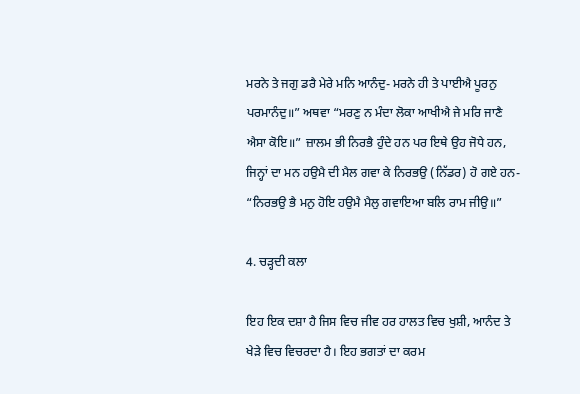ਮਰਨੇ ਤੇ ਜਗੁ ਡਰੈ ਮੇਰੇ ਮਨਿ ਆਨੰਦੁ- ਮਰਨੇ ਹੀ ਤੇ ਪਾਈਐ ਪੂਰਨੁ ਪਰਮਾਨੰਦੁ॥” ਅਥਵਾ “ਮਰਣੁ ਨ ਮੰਦਾ ਲੋਕਾ ਆਖੀਐ ਜੇ ਮਰਿ ਜਾਣੈ ਐਸਾ ਕੋਇ॥” ਜ਼ਾਲਮ ਭੀ ਨਿਰਭੈ ਹੁੰਦੇ ਹਨ ਪਰ ਇਥੇ ਉਹ ਜੋਧੇ ਹਨ, ਜਿਨ੍ਹਾਂ ਦਾ ਮਨ ਹਉਮੈ ਦੀ ਮੈਲ ਗਵਾ ਕੇ ਨਿਰਭਉ (ਨਿੱਡਰ) ਹੋ ਗਏ ਹਨ- “ਨਿਰਭਉ ਭੈ ਮਨੁ ਹੋਇ ਹਉਮੈ ਮੈਲੁ ਗਵਾਇਆ ਬਲਿ ਰਾਮ ਜੀਉ॥”

4. ਚੜ੍ਹਦੀ ਕਲਾ

ਇਹ ਇਕ ਦਸ਼ਾ ਹੈ ਜਿਸ ਵਿਚ ਜੀਵ ਹਰ ਹਾਲਤ ਵਿਚ ਖੁਸ਼ੀ, ਆਨੰਦ ਤੇ ਖੇੜੇ ਵਿਚ ਵਿਚਰਦਾ ਹੈ। ਇਹ ਭਗਤਾਂ ਦਾ ਕਰਮ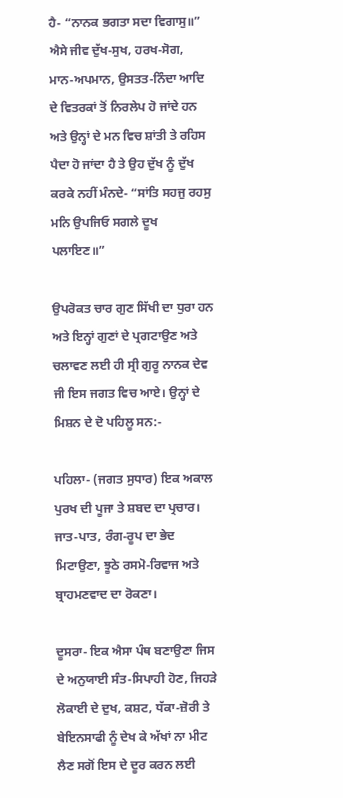ਹੈ- “ਨਾਨਕ ਭਗਤਾ ਸਦਾ ਵਿਗਾਸੁ॥” ਐਸੇ ਜੀਵ ਦੁੱਖ-ਸੁਖ, ਹਰਖ-ਸੋਗ, ਮਾਨ-ਅਪਮਾਨ, ਉਸਤਤ-ਨਿੰਦਾ ਆਦਿ ਦੇ ਵਿਤਰਕਾਂ ਤੋਂ ਨਿਰਲੇਪ ਹੋ ਜਾਂਦੇ ਹਨ ਅਤੇ ਉਨ੍ਹਾਂ ਦੇ ਮਨ ਵਿਚ ਸ਼ਾਂਤੀ ਤੇ ਰਹਿਸ ਪੈਦਾ ਹੋ ਜਾਂਦਾ ਹੈ ਤੇ ਉਹ ਦੁੱਖ ਨੂੰ ਦੁੱਖ ਕਰਕੇ ਨਹੀਂ ਮੰਨਦੇ- “ਸਾਂਤਿ ਸਹਜੁ ਰਹਸੁ ਮਨਿ ਉਪਜਿਓ ਸਗਲੇ ਦੂਖ ਪਲਾਇਣ॥”

ਉਪਰੋਕਤ ਚਾਰ ਗੁਣ ਸਿੱਖੀ ਦਾ ਧੁਰਾ ਹਨ ਅਤੇ ਇਨ੍ਹਾਂ ਗੁਣਾਂ ਦੇ ਪ੍ਰਗਟਾਉਣ ਅਤੇ ਚਲਾਵਣ ਲਈ ਹੀ ਸ੍ਰੀ ਗੁਰੂ ਨਾਨਕ ਦੇਵ ਜੀ ਇਸ ਜਗਤ ਵਿਚ ਆਏ। ਉਨ੍ਹਾਂ ਦੇ ਮਿਸ਼ਨ ਦੇ ਦੋ ਪਹਿਲੂ ਸਨ:-

ਪਹਿਲਾ- (ਜਗਤ ਸੁਧਾਰ) ਇਕ ਅਕਾਲ ਪੁਰਖ ਦੀ ਪੂਜਾ ਤੇ ਸ਼ਬਦ ਦਾ ਪ੍ਰਚਾਰ। ਜਾਤ-ਪਾਤ, ਰੰਗ-ਰੂਪ ਦਾ ਭੇਦ ਮਿਟਾਉਣਾ, ਝੂਠੇ ਰਸਮੋ-ਰਿਵਾਜ ਅਤੇ ਬ੍ਰਾਹਮਣਵਾਦ ਦਾ ਰੋਕਣਾ।

ਦੂਸਰਾ- ਇਕ ਐਸਾ ਪੰਥ ਬਣਾਉਣਾ ਜਿਸ ਦੇ ਅਨੁਯਾਈ ਸੰਤ-ਸਿਪਾਹੀ ਹੋਣ, ਜਿਹੜੇ ਲੋਕਾਈ ਦੇ ਦੁਖ, ਕਸ਼ਟ, ਧੱਕਾ-ਜ਼ੋਰੀ ਤੇ ਬੇਇਨਸਾਫੀ ਨੂੰ ਦੇਖ ਕੇ ਅੱਖਾਂ ਨਾ ਮੀਟ ਲੈਣ ਸਗੋਂ ਇਸ ਦੇ ਦੂਰ ਕਰਨ ਲਈ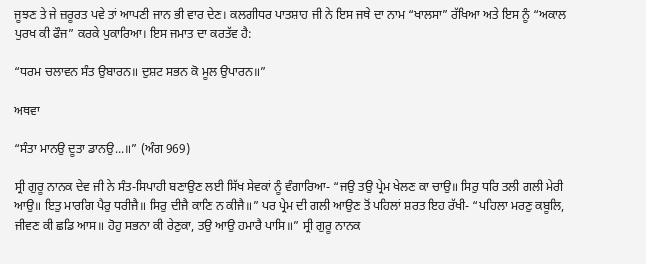ਜੂਝਣ ਤੇ ਜੇ ਜ਼ਰੂਰਤ ਪਵੇ ਤਾਂ ਆਪਣੀ ਜਾਨ ਭੀ ਵਾਰ ਦੇਣ। ਕਲਗੀਧਰ ਪਾਤਸ਼ਾਹ ਜੀ ਨੇ ਇਸ ਜਥੇ ਦਾ ਨਾਮ “ਖਾਲਸਾ” ਰੱਖਿਆ ਅਤੇ ਇਸ ਨੂੰ “ਅਕਾਲ ਪੁਰਖ ਕੀ ਫੌਜ” ਕਰਕੇ ਪੁਕਾਰਿਆ। ਇਸ ਜਮਾਤ ਦਾ ਕਰਤੱਵ ਹੈ:

“ਧਰਮ ਚਲਾਵਨ ਸੰਤ ਉਬਾਰਨ॥ ਦੁਸ਼ਟ ਸਭਨ ਕੋ ਮੂਲ ਉਪਾਰਨ॥”

ਅਥਵਾ

“ਸੰਤਾ ਮਾਨਉ ਦੂਤਾ ਡਾਨਉ...॥” (ਅੰਗ 969)

ਸ੍ਰੀ ਗੁਰੂ ਨਾਨਕ ਦੇਵ ਜੀ ਨੇ ਸੰਤ-ਸਿਪਾਹੀ ਬਣਾਉਣ ਲਈ ਸਿੱਖ ਸੇਵਕਾਂ ਨੂੰ ਵੰਗਾਰਿਆ- “ਜਉ ਤਉ ਪ੍ਰੇਮ ਖੇਲਣ ਕਾ ਚਾਉ॥ ਸਿਰੁ ਧਰਿ ਤਲੀ ਗਲੀ ਮੇਰੀ ਆਉ॥ ਇਤੁ ਮਾਰਗਿ ਪੈਰੁ ਧਰੀਜੈ॥ ਸਿਰੁ ਦੀਜੈ ਕਾਣਿ ਨ ਕੀਜੈ॥” ਪਰ ਪ੍ਰੇਮ ਦੀ ਗਲੀ ਆਉਣ ਤੋਂ ਪਹਿਲਾਂ ਸ਼ਰਤ ਇਹ ਰੱਖੀ- “ਪਹਿਲਾ ਮਰਣੁ ਕਬੂਲਿ, ਜੀਵਣ ਕੀ ਛਡਿ ਆਸ॥ ਹੋਹੁ ਸਭਨਾ ਕੀ ਰੇਣੁਕਾ, ਤਉ ਆਉ ਹਮਾਰੈ ਪਾਸਿ॥” ਸ੍ਰੀ ਗੁਰੂ ਨਾਨਕ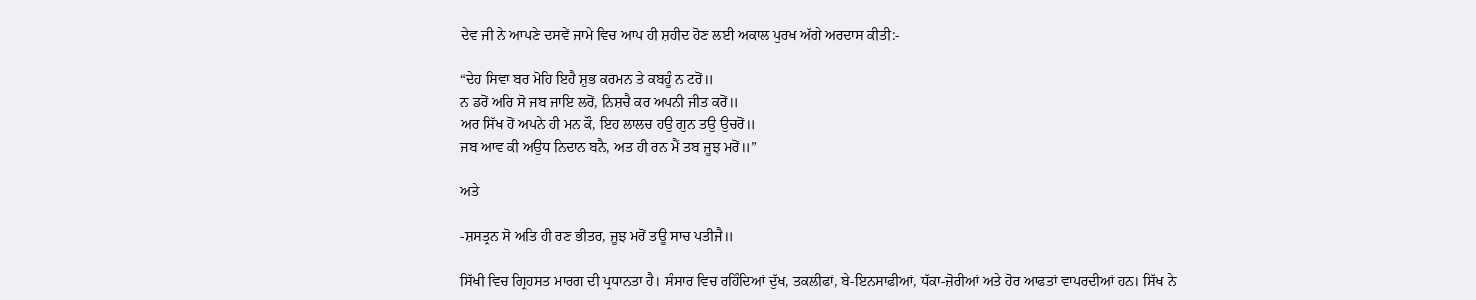ਦੇਵ ਜੀ ਨੇ ਆਪਣੇ ਦਸਵੇਂ ਜਾਮੇ ਵਿਚ ਆਪ ਹੀ ਸ਼ਹੀਦ ਹੋਣ ਲਈ ਅਕਾਲ ਪੁਰਖ ਅੱਗੇ ਅਰਦਾਸ ਕੀਤੀ:-

“ਦੇਹ ਸਿਵਾ ਬਰ ਮੋਹਿ ਇਹੈ ਸ਼ੁਭ ਕਰਮਨ ਤੇ ਕਬਹੂੰ ਨ ਟਰੋਂ॥
ਨ ਡਰੋਂ ਅਰਿ ਸੋ ਜਬ ਜਾਇ ਲਰੋਂ, ਨਿਸ਼ਚੈ ਕਰ ਅਪਨੀ ਜੀਤ ਕਰੋਂ॥
ਅਰ ਸਿੱਖ ਹੋਂ ਅਪਨੇ ਹੀ ਮਨ ਕੌ, ਇਹ ਲਾਲਚ ਹਉ ਗੁਨ ਤਉ ਉਚਰੋਂ॥
ਜਬ ਆਵ ਕੀ ਅਉਧ ਨਿਦਾਨ ਬਨੈ, ਅਤ ਹੀ ਰਨ ਮੈਂ ਤਬ ਜੂਝ ਮਰੋਂ॥”

ਅਤੇ

-ਸ਼ਸਤ੍ਰਨ ਸੋ ਅਤਿ ਹੀ ਰਣ ਭੀਤਰ, ਜੂਝ ਮਰੋਂ ਤਊ ਸਾਚ ਪਤੀਜੈ॥

ਸਿੱਖੀ ਵਿਚ ਗ੍ਰਿਹਸਤ ਮਾਰਗ ਦੀ ਪ੍ਰਧਾਨਤਾ ਹੈ। ਸੰਸਾਰ ਵਿਚ ਰਹਿੰਦਿਆਂ ਦੁੱਖ, ਤਕਲੀਫਾਂ, ਬੇ-ਇਨਸਾਫੀਆਂ, ਧੱਕਾ-ਜ਼ੋਰੀਆਂ ਅਤੇ ਹੋਰ ਆਫਤਾਂ ਵਾਪਰਦੀਆਂ ਹਨ। ਸਿੱਖ ਨੇ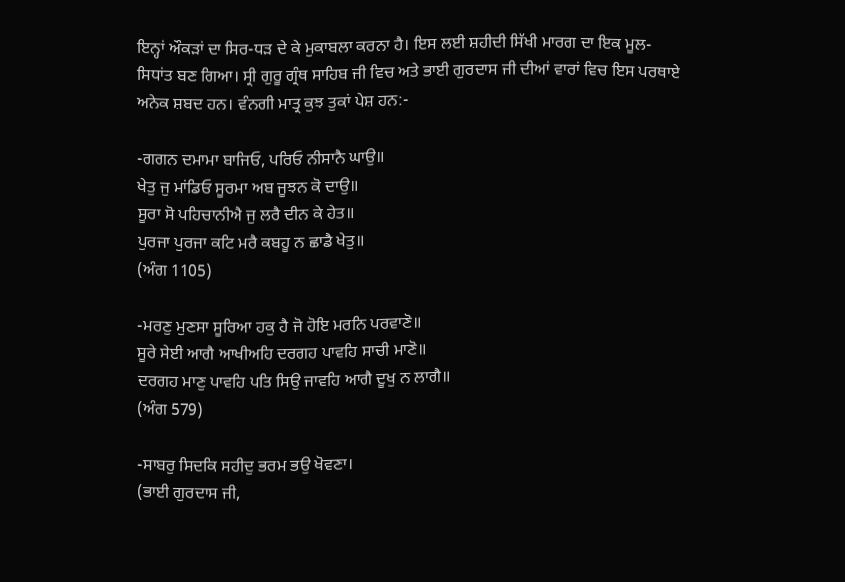ਇਨ੍ਹਾਂ ਔਕੜਾਂ ਦਾ ਸਿਰ-ਧੜ ਦੇ ਕੇ ਮੁਕਾਬਲਾ ਕਰਨਾ ਹੈ। ਇਸ ਲਈ ਸ਼ਹੀਦੀ ਸਿੱਖੀ ਮਾਰਗ ਦਾ ਇਕ ਮੂਲ-ਸਿਧਾਂਤ ਬਣ ਗਿਆ। ਸ੍ਰੀ ਗੁਰੂ ਗ੍ਰੰਥ ਸਾਹਿਬ ਜੀ ਵਿਚ ਅਤੇ ਭਾਈ ਗੁਰਦਾਸ ਜੀ ਦੀਆਂ ਵਾਰਾਂ ਵਿਚ ਇਸ ਪਰਥਾਏ ਅਨੇਕ ਸ਼ਬਦ ਹਨ। ਵੰਨਗੀ ਮਾਤ੍ਰ ਕੁਝ ਤੁਕਾਂ ਪੇਸ਼ ਹਨ:-

-ਗਗਨ ਦਮਾਮਾ ਬਾਜਿਓ, ਪਰਿਓ ਨੀਸਾਨੈ ਘਾਉ॥
ਖੇਤੁ ਜੁ ਮਾਂਡਿਓ ਸੂਰਮਾ ਅਬ ਜੂਝਨ ਕੋ ਦਾਉ॥
ਸੂਰਾ ਸੋ ਪਹਿਚਾਨੀਐ ਜੁ ਲਰੈ ਦੀਨ ਕੇ ਹੇਤ॥
ਪੁਰਜਾ ਪੁਰਜਾ ਕਟਿ ਮਰੈ ਕਬਹੂ ਨ ਛਾਡੈ ਖੇਤੁ॥
(ਅੰਗ 1105)

-ਮਰਣੁ ਮੁਣਸਾ ਸੂਰਿਆ ਹਕੁ ਹੈ ਜੋ ਹੋਇ ਮਰਨਿ ਪਰਵਾਣੋ॥
ਸੂਰੇ ਸੇਈ ਆਗੈ ਆਖੀਅਹਿ ਦਰਗਹ ਪਾਵਹਿ ਸਾਚੀ ਮਾਣੋ॥
ਦਰਗਹ ਮਾਣੁ ਪਾਵਹਿ ਪਤਿ ਸਿਉ ਜਾਵਹਿ ਆਗੈ ਦੂਖੁ ਨ ਲਾਗੈ॥
(ਅੰਗ 579)

-ਸਾਬਰੁ ਸਿਦਕਿ ਸਹੀਦੁ ਭਰਮ ਭਉ ਖੋਵਣਾ।
(ਭਾਈ ਗੁਰਦਾਸ ਜੀ,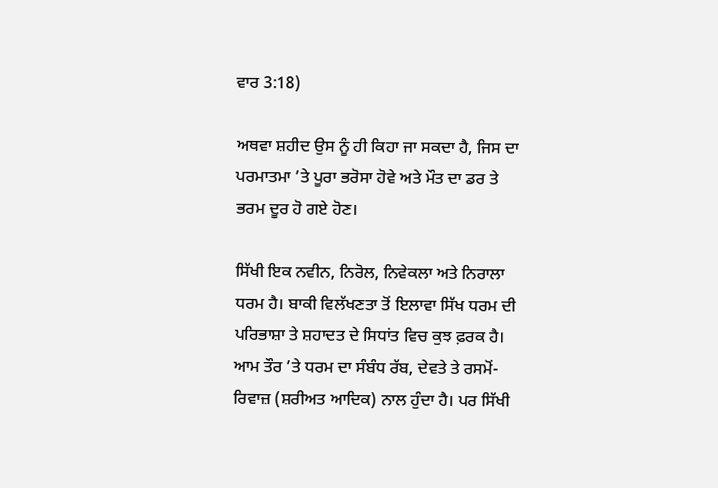ਵਾਰ 3:18)

ਅਥਵਾ ਸ਼ਹੀਦ ਉਸ ਨੂੰ ਹੀ ਕਿਹਾ ਜਾ ਸਕਦਾ ਹੈ, ਜਿਸ ਦਾ ਪਰਮਾਤਮਾ ’ਤੇ ਪੂਰਾ ਭਰੋਸਾ ਹੋਵੇ ਅਤੇ ਮੌਤ ਦਾ ਡਰ ਤੇ ਭਰਮ ਦੂਰ ਹੋ ਗਏ ਹੋਣ।

ਸਿੱਖੀ ਇਕ ਨਵੀਨ, ਨਿਰੋਲ, ਨਿਵੇਕਲਾ ਅਤੇ ਨਿਰਾਲਾ ਧਰਮ ਹੈ। ਬਾਕੀ ਵਿਲੱਖਣਤਾ ਤੋਂ ਇਲਾਵਾ ਸਿੱਖ ਧਰਮ ਦੀ ਪਰਿਭਾਸ਼ਾ ਤੇ ਸ਼ਹਾਦਤ ਦੇ ਸਿਧਾਂਤ ਵਿਚ ਕੁਝ ਫ਼ਰਕ ਹੈ। ਆਮ ਤੌਰ ’ਤੇ ਧਰਮ ਦਾ ਸੰਬੰਧ ਰੱਬ, ਦੇਵਤੇ ਤੇ ਰਸਮੋਂ-ਰਿਵਾਜ਼ (ਸ਼ਰੀਅਤ ਆਦਿਕ) ਨਾਲ ਹੁੰਦਾ ਹੈ। ਪਰ ਸਿੱਖੀ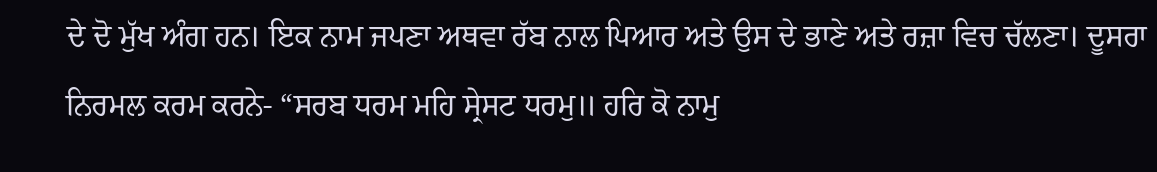ਦੇ ਦੋ ਮੁੱਖ ਅੰਗ ਹਨ। ਇਕ ਨਾਮ ਜਪਣਾ ਅਥਵਾ ਰੱਬ ਨਾਲ ਪਿਆਰ ਅਤੇ ਉਸ ਦੇ ਭਾਣੇ ਅਤੇ ਰਜ਼ਾ ਵਿਚ ਚੱਲਣਾ। ਦੂਸਰਾ ਨਿਰਮਲ ਕਰਮ ਕਰਨੇ- “ਸਰਬ ਧਰਮ ਮਹਿ ਸ੍ਰੇਸਟ ਧਰਮੁ॥ ਹਰਿ ਕੋ ਨਾਮੁ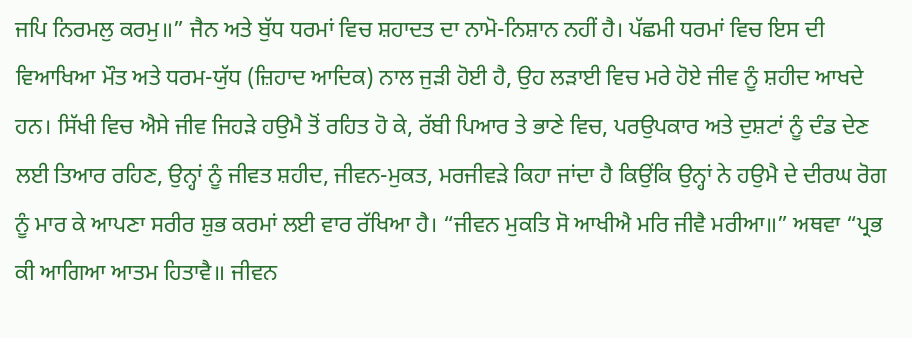ਜਪਿ ਨਿਰਮਲੁ ਕਰਮੁ॥” ਜੈਨ ਅਤੇ ਬੁੱਧ ਧਰਮਾਂ ਵਿਚ ਸ਼ਹਾਦਤ ਦਾ ਨਾਮੋ-ਨਿਸ਼ਾਨ ਨਹੀਂ ਹੈ। ਪੱਛਮੀ ਧਰਮਾਂ ਵਿਚ ਇਸ ਦੀ ਵਿਆਖਿਆ ਮੌਤ ਅਤੇ ਧਰਮ-ਯੁੱਧ (ਜ਼ਿਹਾਦ ਆਦਿਕ) ਨਾਲ ਜੁੜੀ ਹੋਈ ਹੈ, ਉਹ ਲੜਾਈ ਵਿਚ ਮਰੇ ਹੋਏ ਜੀਵ ਨੂੰ ਸ਼ਹੀਦ ਆਖਦੇ ਹਨ। ਸਿੱਖੀ ਵਿਚ ਐਸੇ ਜੀਵ ਜਿਹੜੇ ਹਉਮੈ ਤੋਂ ਰਹਿਤ ਹੋ ਕੇ, ਰੱਬੀ ਪਿਆਰ ਤੇ ਭਾਣੇ ਵਿਚ, ਪਰਉਪਕਾਰ ਅਤੇ ਦੁਸ਼ਟਾਂ ਨੂੰ ਦੰਡ ਦੇਣ ਲਈ ਤਿਆਰ ਰਹਿਣ, ਉਨ੍ਹਾਂ ਨੂੰ ਜੀਵਤ ਸ਼ਹੀਦ, ਜੀਵਨ-ਮੁਕਤ, ਮਰਜੀਵੜੇ ਕਿਹਾ ਜਾਂਦਾ ਹੈ ਕਿਉਂਕਿ ਉਨ੍ਹਾਂ ਨੇ ਹਉਮੈ ਦੇ ਦੀਰਘ ਰੋਗ ਨੂੰ ਮਾਰ ਕੇ ਆਪਣਾ ਸਰੀਰ ਸ਼ੁਭ ਕਰਮਾਂ ਲਈ ਵਾਰ ਰੱਖਿਆ ਹੈ। “ਜੀਵਨ ਮੁਕਤਿ ਸੋ ਆਖੀਐ ਮਰਿ ਜੀਵੈ ਮਰੀਆ॥” ਅਥਵਾ “ਪ੍ਰਭ ਕੀ ਆਗਿਆ ਆਤਮ ਹਿਤਾਵੈ॥ ਜੀਵਨ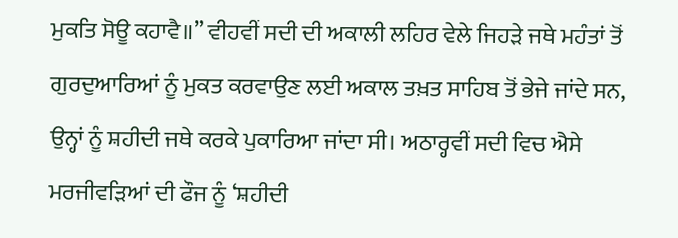ਮੁਕਤਿ ਸੋਊ ਕਹਾਵੈ॥” ਵੀਹਵੀਂ ਸਦੀ ਦੀ ਅਕਾਲੀ ਲਹਿਰ ਵੇਲੇ ਜਿਹੜੇ ਜਥੇ ਮਹੰਤਾਂ ਤੋਂ ਗੁਰਦੁਆਰਿਆਂ ਨੂੰ ਮੁਕਤ ਕਰਵਾਉਣ ਲਈ ਅਕਾਲ ਤਖ਼ਤ ਸਾਹਿਬ ਤੋਂ ਭੇਜੇ ਜਾਂਦੇ ਸਨ, ਉਨ੍ਹਾਂ ਨੂੰ ਸ਼ਹੀਦੀ ਜਥੇ ਕਰਕੇ ਪੁਕਾਰਿਆ ਜਾਂਦਾ ਸੀ। ਅਠਾਰ੍ਹਵੀਂ ਸਦੀ ਵਿਚ ਐਸੇ ਮਰਜੀਵੜਿਆਂ ਦੀ ਫੌਜ ਨੂੰ ‘ਸ਼ਹੀਦੀ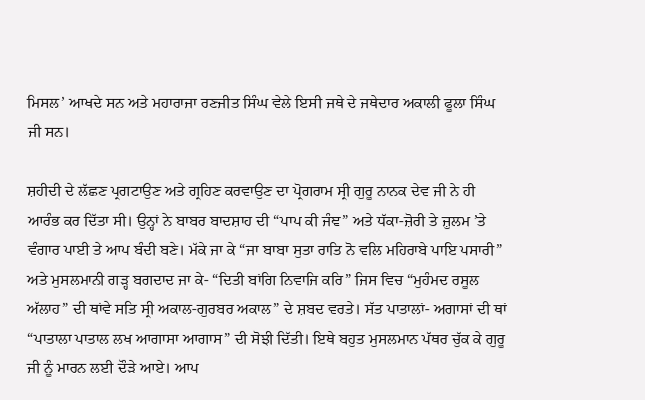ਮਿਸਲ’ ਆਖਦੇ ਸਨ ਅਤੇ ਮਹਾਰਾਜਾ ਰਣਜੀਤ ਸਿੰਘ ਵੇਲੇ ਇਸੀ ਜਥੇ ਦੇ ਜਥੇਦਾਰ ਅਕਾਲੀ ਫੂਲਾ ਸਿੰਘ ਜੀ ਸਨ।

ਸ਼ਹੀਦੀ ਦੇ ਲੱਛਣ ਪ੍ਰਗਟਾਉਣ ਅਤੇ ਗ੍ਰਹਿਣ ਕਰਵਾਉਣ ਦਾ ਪ੍ਰੋਗਰਾਮ ਸ੍ਰੀ ਗੁਰੂ ਨਾਨਕ ਦੇਵ ਜੀ ਨੇ ਹੀ ਆਰੰਭ ਕਰ ਦਿੱਤਾ ਸੀ। ਉਨ੍ਹਾਂ ਨੇ ਬਾਬਰ ਬਾਦਸ਼ਾਹ ਦੀ “ਪਾਪ ਕੀ ਜੰਞ” ਅਤੇ ਧੱਕਾ-ਜ਼ੋਰੀ ਤੇ ਜ਼ੁਲਮ ’ਤੇ ਵੰਗਾਰ ਪਾਈ ਤੇ ਆਪ ਬੰਦੀ ਬਣੇ। ਮੱਕੇ ਜਾ ਕੇ “ਜਾ ਬਾਬਾ ਸੁਤਾ ਰਾਤਿ ਨੋ ਵਲਿ ਮਹਿਰਾਬੇ ਪਾਇ ਪਸਾਰੀ” ਅਤੇ ਮੁਸਲਮਾਨੀ ਗੜ੍ਹ ਬਗਦਾਦ ਜਾ ਕੇ- “ਦਿਤੀ ਬਾਂਗਿ ਨਿਵਾਜਿ ਕਰਿ” ਜਿਸ ਵਿਚ “ਮੁਹੰਮਦ ਰਸੂਲ ਅੱਲਾਹ” ਦੀ ਥਾਂਵੇ ਸਤਿ ਸ੍ਰੀ ਅਕਾਲ-ਗੁਰਬਰ ਅਕਾਲ” ਦੇ ਸ਼ਬਦ ਵਰਤੇ। ਸੱਤ ਪਾਤਾਲਾਂ- ਅਗਾਸਾਂ ਦੀ ਥਾਂ “ਪਾਤਾਲਾ ਪਾਤਾਲ ਲਖ ਆਗਾਸਾ ਆਗਾਸ” ਦੀ ਸੋਝੀ ਦਿੱਤੀ। ਇਥੇ ਬਹੁਤ ਮੁਸਲਮਾਨ ਪੱਥਰ ਚੁੱਕ ਕੇ ਗੁਰੂ ਜੀ ਨੂੰ ਮਾਰਨ ਲਈ ਦੌੜੇ ਆਏ। ਆਪ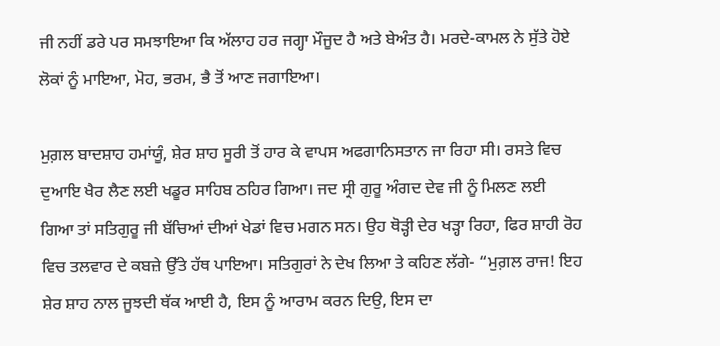ਜੀ ਨਹੀਂ ਡਰੇ ਪਰ ਸਮਝਾਇਆ ਕਿ ਅੱਲਾਹ ਹਰ ਜਗ੍ਹਾ ਮੌਜੂਦ ਹੈ ਅਤੇ ਬੇਅੰਤ ਹੈ। ਮਰਦੇ-ਕਾਮਲ ਨੇ ਸੁੱਤੇ ਹੋਏ ਲੋਕਾਂ ਨੂੰ ਮਾਇਆ, ਮੋਹ, ਭਰਮ, ਭੈ ਤੋਂ ਆਣ ਜਗਾਇਆ।

ਮੁਗ਼ਲ ਬਾਦਸ਼ਾਹ ਹਮਾਂਯੂੰ, ਸ਼ੇਰ ਸ਼ਾਹ ਸੂਰੀ ਤੋਂ ਹਾਰ ਕੇ ਵਾਪਸ ਅਫਗਾਨਿਸਤਾਨ ਜਾ ਰਿਹਾ ਸੀ। ਰਸਤੇ ਵਿਚ ਦੁਆਇ ਖੈਰ ਲੈਣ ਲਈ ਖਡੂਰ ਸਾਹਿਬ ਠਹਿਰ ਗਿਆ। ਜਦ ਸ੍ਰੀ ਗੁਰੂ ਅੰਗਦ ਦੇਵ ਜੀ ਨੂੰ ਮਿਲਣ ਲਈ ਗਿਆ ਤਾਂ ਸਤਿਗੁਰੂ ਜੀ ਬੱਚਿਆਂ ਦੀਆਂ ਖੇਡਾਂ ਵਿਚ ਮਗਨ ਸਨ। ਉਹ ਥੋੜ੍ਹੀ ਦੇਰ ਖੜ੍ਹਾ ਰਿਹਾ, ਫਿਰ ਸ਼ਾਹੀ ਰੋਹ ਵਿਚ ਤਲਵਾਰ ਦੇ ਕਬਜ਼ੇ ਉੱਤੇ ਹੱਥ ਪਾਇਆ। ਸਤਿਗੁਰਾਂ ਨੇ ਦੇਖ ਲਿਆ ਤੇ ਕਹਿਣ ਲੱਗੇ- “ਮੁਗ਼ਲ ਰਾਜ! ਇਹ ਸ਼ੇਰ ਸ਼ਾਹ ਨਾਲ ਜੂਝਦੀ ਥੱਕ ਆਈ ਹੈ, ਇਸ ਨੂੰ ਆਰਾਮ ਕਰਨ ਦਿਉ, ਇਸ ਦਾ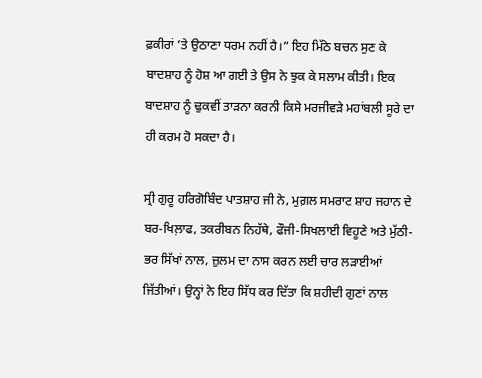ਫ਼ਕੀਰਾਂ ’ਤੇ ਉਠਾਣਾ ਧਰਮ ਨਹੀਂ ਹੈ।” ਇਹ ਮਿੱਠੇ ਬਚਨ ਸੁਣ ਕੇ ਬਾਦਸ਼ਾਹ ਨੂੰ ਹੋਸ਼ ਆ ਗਈ ਤੇ ਉਸ ਨੇ ਝੁਕ ਕੇ ਸਲਾਮ ਕੀਤੀ। ਇਕ ਬਾਦਸ਼ਾਹ ਨੂੰ ਢੁਕਵੀਂ ਤਾੜਨਾ ਕਰਨੀ ਕਿਸੇ ਮਰਜੀਵੜੇ ਮਹਾਂਬਲੀ ਸੂਰੇ ਦਾ ਹੀ ਕਰਮ ਹੋ ਸਕਦਾ ਹੈ।

ਸ੍ਰੀ ਗੁਰੂ ਹਰਿਗੋਬਿੰਦ ਪਾਤਸ਼ਾਹ ਜੀ ਨੇ, ਮੁਗ਼ਲ ਸਮਰਾਟ ਸ਼ਾਹ ਜਹਾਨ ਦੇ ਬਰ-ਖਿਲ਼ਾਫ, ਤਕਰੀਬਨ ਨਿਹੱਥੇ, ਫੌਜੀ-ਸਿਖਲਾਈ ਵਿਹੂਣੇ ਅਤੇ ਮੁੱਠੀ-ਭਰ ਸਿੱਖਾਂ ਨਾਲ, ਜ਼ੁਲਮ ਦਾ ਨਾਸ ਕਰਨ ਲਈ ਚਾਰ ਲੜਾਈਆਂ ਜਿੱਤੀਆਂ। ਉਨ੍ਹਾਂ ਨੇ ਇਹ ਸਿੱਧ ਕਰ ਦਿੱਤਾ ਕਿ ਸ਼ਹੀਦੀ ਗੁਣਾਂ ਨਾਲ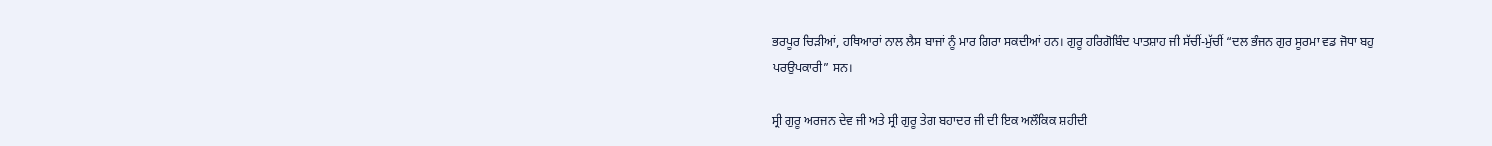ਭਰਪੂਰ ਚਿੜੀਆਂ, ਹਥਿਆਰਾਂ ਨਾਲ ਲੈਸ ਬਾਜਾਂ ਨੂੰ ਮਾਰ ਗਿਰਾ ਸਕਦੀਆਂ ਹਨ। ਗੁਰੂ ਹਰਿਗੋਬਿੰਦ ਪਾਤਸ਼ਾਹ ਜੀ ਸੱਚੀਂ-ਮੁੱਚੀਂ “ਦਲ ਭੰਜਨ ਗੁਰ ਸੂਰਮਾ ਵਡ ਜੋਧਾ ਬਹੁ ਪਰਉਪਕਾਰੀ” ਸਨ।

ਸ੍ਰੀ ਗੁਰੂ ਅਰਜਨ ਦੇਵ ਜੀ ਅਤੇ ਸ੍ਰੀ ਗੁਰੂ ਤੇਗ ਬਹਾਦਰ ਜੀ ਦੀ ਇਕ ਅਲੌਕਿਕ ਸ਼ਹੀਦੀ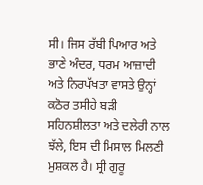ਸੀ। ਜਿਸ ਰੱਬੀ ਪਿਆਰ ਅਤੇ ਭਾਣੇ ਅੰਦਰ, ਧਰਮ ਆਜ਼ਾਦੀ ਅਤੇ ਨਿਰਪੱਖਤਾ ਵਾਸਤੇ ਉਨ੍ਹਾਂ ਕਠੋਰ ਤਸੀਹੇ ਬੜੀ ਸਹਿਨਸ਼ੀਲਤਾ ਅਤੇ ਦਲੇਰੀ ਨਾਲ ਝੱਲੇ, ਇਸ ਦੀ ਮਿਸਾਲ ਮਿਲਣੀ ਮੁਸ਼ਕਲ ਹੈ। ਸ੍ਰੀ ਗੁਰੂ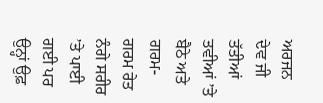ਅਰਜਨ ਦੇਵ ਜੀ ਤੱਤੀਆਂ ਤਵੀਆਂ ’ਤੇ ਬੈਠੇ ਅਤੇ ਗਰਮ-ਗਰਮ ਰੇਤ ਨੰਗੇ ਸਰੀਰ ’ਤੇ ਪਾਈ ਗਈ ਪਰ ਉਨ੍ਹਾਂ ਉਫ਼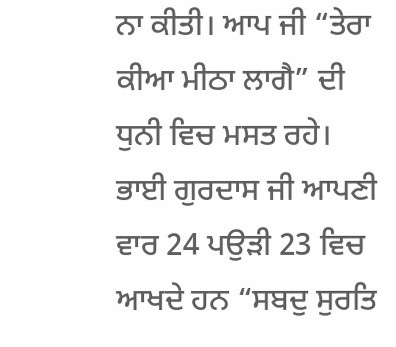ਨਾ ਕੀਤੀ। ਆਪ ਜੀ “ਤੇਰਾ ਕੀਆ ਮੀਠਾ ਲਾਗੈ” ਦੀ ਧੁਨੀ ਵਿਚ ਮਸਤ ਰਹੇ। ਭਾਈ ਗੁਰਦਾਸ ਜੀ ਆਪਣੀ ਵਾਰ 24 ਪਉੜੀ 23 ਵਿਚ ਆਖਦੇ ਹਨ “ਸਬਦੁ ਸੁਰਤਿ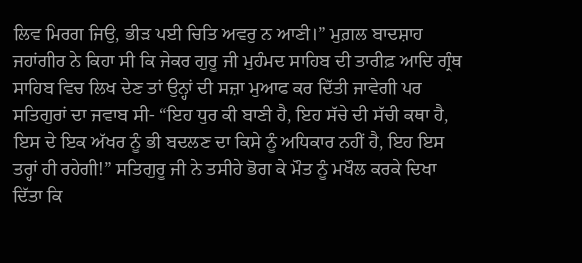ਲਿਵ ਮਿਰਗ ਜਿਉ, ਭੀੜ ਪਈ ਚਿਤਿ ਅਵਰੁ ਨ ਆਣੀ।” ਮੁਗ਼ਲ ਬਾਦਸ਼ਾਹ ਜਹਾਂਗੀਰ ਨੇ ਕਿਹਾ ਸੀ ਕਿ ਜੇਕਰ ਗੁਰੂ ਜੀ ਮੁਹੰਮਦ ਸਾਹਿਬ ਦੀ ਤਾਰੀਫ਼ ਆਦਿ ਗ੍ਰੰਥ ਸਾਹਿਬ ਵਿਚ ਲਿਖ ਦੇਣ ਤਾਂ ਉਨ੍ਹਾਂ ਦੀ ਸਜ਼ਾ ਮੁਆਫ ਕਰ ਦਿੱਤੀ ਜਾਵੇਗੀ ਪਰ ਸਤਿਗੁਰਾਂ ਦਾ ਜਵਾਬ ਸੀ- “ਇਹ ਧੁਰ ਕੀ ਬਾਣੀ ਹੈ, ਇਹ ਸੱਚੇ ਦੀ ਸੱਚੀ ਕਥਾ ਹੈ, ਇਸ ਦੇ ਇਕ ਅੱਖਰ ਨੂੰ ਭੀ ਬਦਲਣ ਦਾ ਕਿਸੇ ਨੂੰ ਅਧਿਕਾਰ ਨਹੀਂ ਹੈ, ਇਹ ਇਸ ਤਰ੍ਹਾਂ ਹੀ ਰਹੇਗੀ!” ਸਤਿਗੁਰੂ ਜੀ ਨੇ ਤਸੀਹੇ ਭੋਗ ਕੇ ਮੌਤ ਨੂੰ ਮਖੌਲ ਕਰਕੇ ਦਿਖਾ ਦਿੱਤਾ ਕਿ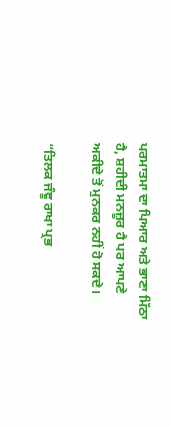ਪਰਮਾਤਮਾ ਦਾ ਪਿਆਰ ਅਤੇ ਭਾਣਾ ਮਿੱਠਾ ਹੈ, ਸ਼ਹੀਦੀ ਮਨਜ਼ੂਰ ਹੈ ਪਰ ਆਪਣੇ ਅਕੀਦੇ ਤੋਂ ਮੁਨਕਰ ਨਹੀਂ ਹੋ ਸਕਦੇ।

“ਤਿਲਕ ਜੰਞੂ ਰਾਖਾ ਪ੍ਰਭ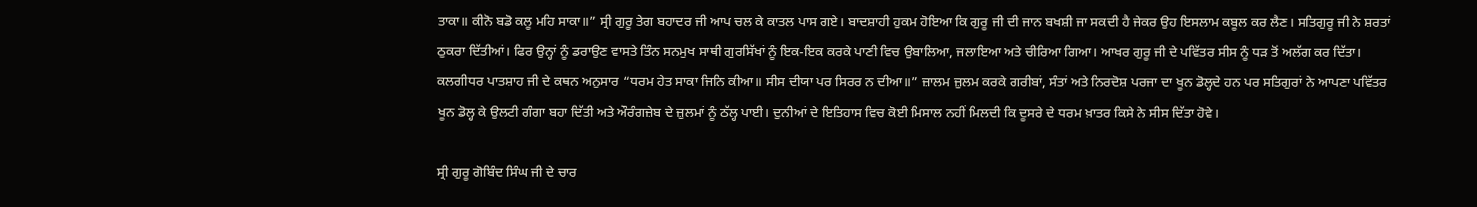ਤਾਕਾ॥ ਕੀਨੋ ਬਡੋ ਕਲੂ ਮਹਿ ਸਾਕਾ॥” ਸ੍ਰੀ ਗੁਰੂ ਤੇਗ ਬਹਾਦਰ ਜੀ ਆਪ ਚਲ ਕੇ ਕਾਤਲ ਪਾਸ ਗਏ। ਬਾਦਸ਼ਾਹੀ ਹੁਕਮ ਹੋਇਆ ਕਿ ਗੁਰੂ ਜੀ ਦੀ ਜਾਨ ਬਖਸ਼ੀ ਜਾ ਸਕਦੀ ਹੈ ਜੇਕਰ ਉਹ ਇਸਲਾਮ ਕਬੂਲ ਕਰ ਲੈਣ। ਸਤਿਗੁਰੂ ਜੀ ਨੇ ਸ਼ਰਤਾਂ ਠੁਕਰਾ ਦਿੱਤੀਆਂ। ਫਿਰ ਉਨ੍ਹਾਂ ਨੂੰ ਡਰਾਉਣ ਵਾਸਤੇ ਤਿੰਨ ਸਨਮੁਖ ਸਾਥੀ ਗੁਰਸਿੱਖਾਂ ਨੂੰ ਇਕ-ਇਕ ਕਰਕੇ ਪਾਣੀ ਵਿਚ ਉਬਾਲਿਆ, ਜਲਾਇਆ ਅਤੇ ਚੀਰਿਆ ਗਿਆ। ਆਖਰ ਗੁਰੂ ਜੀ ਦੇ ਪਵਿੱਤਰ ਸੀਸ ਨੂੰ ਧੜ ਤੋਂ ਅਲੱਗ ਕਰ ਦਿੱਤਾ। ਕਲਗੀਧਰ ਪਾਤਸ਼ਾਹ ਜੀ ਦੇ ਕਥਨ ਅਨੁਸਾਰ “ਧਰਮ ਹੇਤ ਸਾਕਾ ਜਿਨਿ ਕੀਆ॥ ਸੀਸ ਦੀਯਾ ਪਰ ਸਿਰਰ ਨ ਦੀਆ॥” ਜ਼ਾਲਮ ਜ਼ੁਲਮ ਕਰਕੇ ਗਰੀਬਾਂ, ਸੰਤਾਂ ਅਤੇ ਨਿਰਦੋਸ਼ ਪਰਜਾ ਦਾ ਖੂਨ ਡੋਲ੍ਹਦੇ ਹਨ ਪਰ ਸਤਿਗੁਰਾਂ ਨੇ ਆਪਣਾ ਪਵਿੱਤਰ ਖੂਨ ਡੋਲ੍ਹ ਕੇ ਉਲਟੀ ਗੰਗਾ ਬਹਾ ਦਿੱਤੀ ਅਤੇ ਔਰੰਗਜ਼ੇਬ ਦੇ ਜ਼ੁਲਮਾਂ ਨੂੰ ਠੱਲ੍ਹ ਪਾਈ। ਦੁਨੀਆਂ ਦੇ ਇਤਿਹਾਸ ਵਿਚ ਕੋਈ ਮਿਸਾਲ ਨਹੀਂ ਮਿਲਦੀ ਕਿ ਦੂਸਰੇ ਦੇ ਧਰਮ ਖ਼ਾਤਰ ਕਿਸੇ ਨੇ ਸੀਸ ਦਿੱਤਾ ਹੋਵੇ।

ਸ੍ਰੀ ਗੁਰੂ ਗੋਬਿੰਦ ਸਿੰਘ ਜੀ ਦੇ ਚਾਰ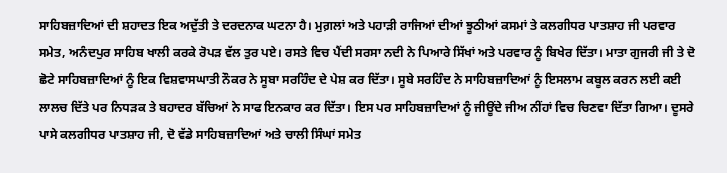ਸਾਹਿਬਜ਼ਾਦਿਆਂ ਦੀ ਸ਼ਹਾਦਤ ਇਕ ਅਦੁੱਤੀ ਤੇ ਦਰਦਨਾਕ ਘਟਨਾ ਹੈ। ਮੁਗ਼ਲਾਂ ਅਤੇ ਪਹਾੜੀ ਰਾਜਿਆਂ ਦੀਆਂ ਝੂਠੀਆਂ ਕਸਮਾਂ ਤੇ ਕਲਗੀਧਰ ਪਾਤਸ਼ਾਹ ਜੀ ਪਰਵਾਰ ਸਮੇਤ, ਅਨੰਦਪੁਰ ਸਾਹਿਬ ਖਾਲੀ ਕਰਕੇ ਰੋਪੜ ਵੱਲ ਤੁਰ ਪਏ। ਰਸਤੇ ਵਿਚ ਪੈਂਦੀ ਸਰਸਾ ਨਦੀ ਨੇ ਪਿਆਰੇ ਸਿੱਖਾਂ ਅਤੇ ਪਰਵਾਰ ਨੂੰ ਬਿਖੇਰ ਦਿੱਤਾ। ਮਾਤਾ ਗੁਜਰੀ ਜੀ ਤੇ ਦੋ ਛੋਟੇ ਸਾਹਿਬਜ਼ਾਦਿਆਂ ਨੂੰ ਇਕ ਵਿਸ਼ਵਾਸਘਾਤੀ ਨੌਕਰ ਨੇ ਸੂਬਾ ਸਰਹਿੰਦ ਦੇ ਪੇਸ਼ ਕਰ ਦਿੱਤਾ। ਸੂਬੇ ਸਰਹਿੰਦ ਨੇ ਸਾਹਿਬਜ਼ਾਦਿਆਂ ਨੂੰ ਇਸਲਾਮ ਕਬੂਲ ਕਰਨ ਲਈ ਕਈ ਲਾਲਚ ਦਿੱਤੇ ਪਰ ਨਿਧੜਕ ਤੇ ਬਹਾਦਰ ਬੱਚਿਆਂ ਨੇ ਸਾਫ ਇਨਕਾਰ ਕਰ ਦਿੱਤਾ। ਇਸ ਪਰ ਸਾਹਿਬਜ਼ਾਦਿਆਂ ਨੂੰ ਜੀਊਂਦੇ ਜੀਅ ਨੀਂਹਾਂ ਵਿਚ ਚਿਣਵਾ ਦਿੱਤਾ ਗਿਆ। ਦੂਸਰੇ ਪਾਸੇ ਕਲਗੀਧਰ ਪਾਤਸ਼ਾਹ ਜੀ, ਦੋ ਵੱਡੇ ਸਾਹਿਬਜ਼ਾਦਿਆਂ ਅਤੇ ਚਾਲੀ ਸਿੰਘਾਂ ਸਮੇਤ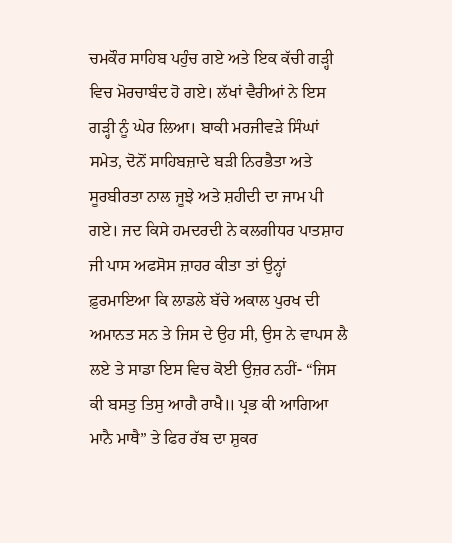ਚਮਕੌਰ ਸਾਹਿਬ ਪਹੁੰਚ ਗਏ ਅਤੇ ਇਕ ਕੱਚੀ ਗੜ੍ਹੀ ਵਿਚ ਮੋਰਚਾਬੰਦ ਹੋ ਗਏ। ਲੱਖਾਂ ਵੈਰੀਆਂ ਨੇ ਇਸ ਗੜ੍ਹੀ ਨੂੰ ਘੇਰ ਲਿਆ। ਬਾਕੀ ਮਰਜੀਵੜੇ ਸਿੰਘਾਂ ਸਮੇਤ, ਦੋਨੋਂ ਸਾਹਿਬਜ਼ਾਦੇ ਬੜੀ ਨਿਰਭੈਤਾ ਅਤੇ ਸੂਰਬੀਰਤਾ ਨਾਲ ਜੂਝੇ ਅਤੇ ਸ਼ਹੀਦੀ ਦਾ ਜਾਮ ਪੀ ਗਏ। ਜਦ ਕਿਸੇ ਹਮਦਰਦੀ ਨੇ ਕਲਗੀਧਰ ਪਾਤਸ਼ਾਹ ਜੀ ਪਾਸ ਅਫਸੋਸ ਜ਼ਾਹਰ ਕੀਤਾ ਤਾਂ ਉਨ੍ਹਾਂ ਫ਼ੁਰਮਾਇਆ ਕਿ ਲਾਡਲੇ ਬੱਚੇ ਅਕਾਲ ਪੁਰਖ ਦੀ ਅਮਾਨਤ ਸਨ ਤੇ ਜਿਸ ਦੇ ਉਹ ਸੀ, ਉਸ ਨੇ ਵਾਪਸ ਲੈ ਲਏ ਤੇ ਸਾਡਾ ਇਸ ਵਿਚ ਕੋਈ ਉਜ਼ਰ ਨਹੀਂ- “ਜਿਸ ਕੀ ਬਸਤੁ ਤਿਸੁ ਆਗੈ ਰਾਖੈ॥ ਪ੍ਰਭ ਕੀ ਆਗਿਆ ਮਾਨੈ ਮਾਥੈ” ਤੇ ਫਿਰ ਰੱਬ ਦਾ ਸ਼ੁਕਰ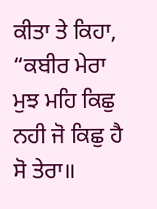ਕੀਤਾ ਤੇ ਕਿਹਾ, “ਕਬੀਰ ਮੇਰਾ ਮੁਝ ਮਹਿ ਕਿਛੁ ਨਹੀ ਜੋ ਕਿਛੁ ਹੈ ਸੋ ਤੇਰਾ॥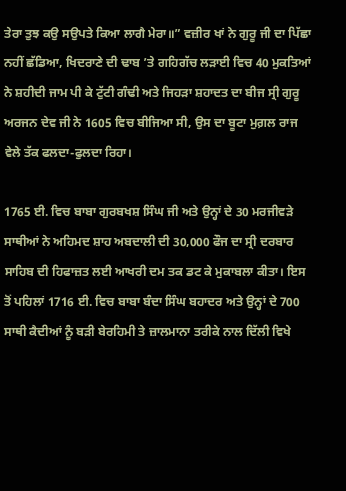ਤੇਰਾ ਤੁਝ ਕਉ ਸਉਪਤੇ ਕਿਆ ਲਾਗੈ ਮੇਰਾ॥” ਵਜ਼ੀਰ ਖਾਂ ਨੇ ਗੁਰੂ ਜੀ ਦਾ ਪਿੱਛਾ ਨਹੀਂ ਛੱਡਿਆ, ਖਿਦਰਾਣੇ ਦੀ ਢਾਬ ’ਤੇ ਗਹਿਗੱਚ ਲੜਾਈ ਵਿਚ 40 ਮੁਕਤਿਆਂ ਨੇ ਸ਼ਹੀਦੀ ਜਾਮ ਪੀ ਕੇ ਟੁੱਟੀ ਗੰਢੀ ਅਤੇ ਜਿਹੜਾ ਸ਼ਹਾਦਤ ਦਾ ਬੀਜ ਸ੍ਰੀ ਗੁਰੂ ਅਰਜਨ ਦੇਵ ਜੀ ਨੇ 1605 ਵਿਚ ਬੀਜਿਆ ਸੀ, ਉਸ ਦਾ ਬੂਟਾ ਮੁਗ਼ਲ ਰਾਜ ਵੇਲੇ ਤੱਕ ਫਲਦਾ-ਫੁਲਦਾ ਰਿਹਾ।

1765 ਈ. ਵਿਚ ਬਾਬਾ ਗੁਰਬਖਸ਼ ਸਿੰਘ ਜੀ ਅਤੇ ਉਨ੍ਹਾਂ ਦੇ 30 ਮਰਜੀਵੜੇ ਸਾਥੀਆਂ ਨੇ ਅਹਿਮਦ ਸ਼ਾਹ ਅਬਦਾਲੀ ਦੀ 30,000 ਫੌਜ ਦਾ ਸ੍ਰੀ ਦਰਬਾਰ ਸਾਹਿਬ ਦੀ ਹਿਫਾਜ਼ਤ ਲਈ ਆਖਰੀ ਦਮ ਤਕ ਡਟ ਕੇ ਮੁਕਾਬਲਾ ਕੀਤਾ। ਇਸ ਤੋਂ ਪਹਿਲਾਂ 1716 ਈ. ਵਿਚ ਬਾਬਾ ਬੰਦਾ ਸਿੰਘ ਬਹਾਦਰ ਅਤੇ ਉਨ੍ਹਾਂ ਦੇ 700 ਸਾਥੀ ਕੈਦੀਆਂ ਨੂੰ ਬੜੀ ਬੇਰਹਿਮੀ ਤੇ ਜ਼ਾਲਮਾਨਾ ਤਰੀਕੇ ਨਾਲ ਦਿੱਲੀ ਵਿਖੇ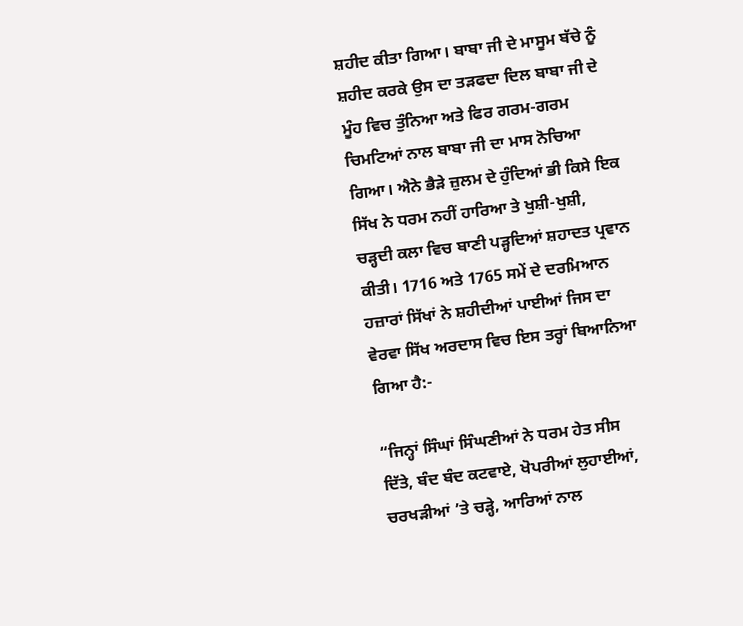ਸ਼ਹੀਦ ਕੀਤਾ ਗਿਆ। ਬਾਬਾ ਜੀ ਦੇ ਮਾਸੂਮ ਬੱਚੇ ਨੂੰ ਸ਼ਹੀਦ ਕਰਕੇ ਉਸ ਦਾ ਤੜਫਦਾ ਦਿਲ ਬਾਬਾ ਜੀ ਦੇ ਮੂੰਹ ਵਿਚ ਤੁੰਨਿਆ ਅਤੇ ਫਿਰ ਗਰਮ-ਗਰਮ ਚਿਮਟਿਆਂ ਨਾਲ ਬਾਬਾ ਜੀ ਦਾ ਮਾਸ ਨੋਚਿਆ ਗਿਆ। ਐਨੇ ਭੈੜੇ ਜ਼ੁਲਮ ਦੇ ਹੁੰਦਿਆਂ ਭੀ ਕਿਸੇ ਇਕ ਸਿੱਖ ਨੇ ਧਰਮ ਨਹੀਂ ਹਾਰਿਆ ਤੇ ਖੁਸ਼ੀ-ਖੁਸ਼ੀ, ਚੜ੍ਹਦੀ ਕਲਾ ਵਿਚ ਬਾਣੀ ਪੜ੍ਹਦਿਆਂ ਸ਼ਹਾਦਤ ਪ੍ਰਵਾਨ ਕੀਤੀ। 1716 ਅਤੇ 1765 ਸਮੇਂ ਦੇ ਦਰਮਿਆਨ ਹਜ਼ਾਰਾਂ ਸਿੱਖਾਂ ਨੇ ਸ਼ਹੀਦੀਆਂ ਪਾਈਆਂ ਜਿਸ ਦਾ ਵੇਰਵਾ ਸਿੱਖ ਅਰਦਾਸ ਵਿਚ ਇਸ ਤਰ੍ਹਾਂ ਬਿਆਨਿਆ ਗਿਆ ਹੈ:-

“ਜਿਨ੍ਹਾਂ ਸਿੰਘਾਂ ਸਿੰਘਣੀਆਂ ਨੇ ਧਰਮ ਹੇਤ ਸੀਸ ਦਿੱਤੇ, ਬੰਦ ਬੰਦ ਕਟਵਾਏ, ਖੋਪਰੀਆਂ ਲੁਹਾਈਆਂ, ਚਰਖੜੀਆਂ ’ਤੇ ਚੜ੍ਹੇ, ਆਰਿਆਂ ਨਾਲ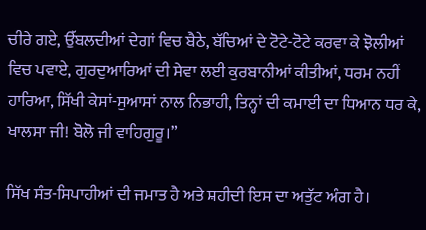ਚੀਰੇ ਗਏ, ਉੱਬਲਦੀਆਂ ਦੇਗਾਂ ਵਿਚ ਬੈਠੇ, ਬੱਚਿਆਂ ਦੇ ਟੋਟੇ-ਟੋਟੇ ਕਰਵਾ ਕੇ ਝੋਲੀਆਂ ਵਿਚ ਪਵਾਏ, ਗੁਰਦੁਆਰਿਆਂ ਦੀ ਸੇਵਾ ਲਈ ਕੁਰਬਾਨੀਆਂ ਕੀਤੀਆਂ, ਧਰਮ ਨਹੀਂ ਹਾਰਿਆ, ਸਿੱਖੀ ਕੇਸਾਂ-ਸੁਆਸਾਂ ਨਾਲ ਨਿਭਾਹੀ, ਤਿਨ੍ਹਾਂ ਦੀ ਕਮਾਈ ਦਾ ਧਿਆਨ ਧਰ ਕੇ, ਖਾਲਸਾ ਜੀ! ਬੋਲੋ ਜੀ ਵਾਹਿਗੁਰੂ।”

ਸਿੱਖ ਸੰਤ-ਸਿਪਾਹੀਆਂ ਦੀ ਜਮਾਤ ਹੈ ਅਤੇ ਸ਼ਹੀਦੀ ਇਸ ਦਾ ਅਤੁੱਟ ਅੰਗ ਹੈ।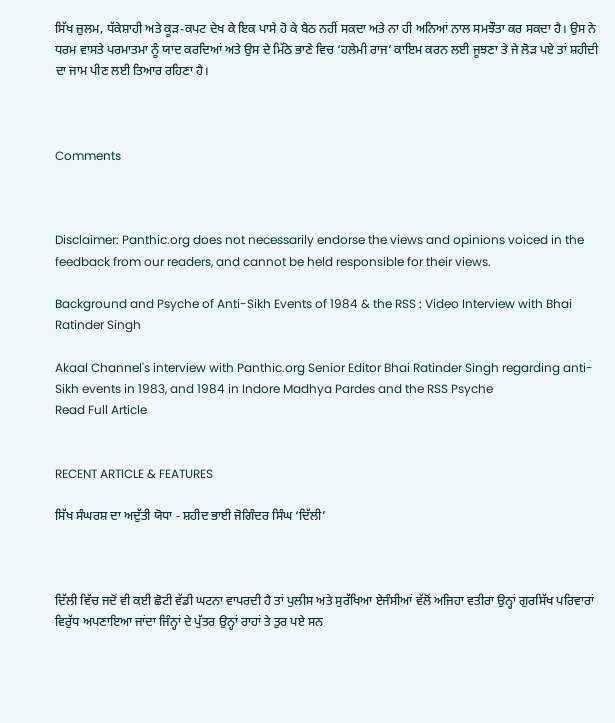ਸਿੱਖ ਜ਼ੁਲਮ, ਧੱਕੇਸ਼ਾਹੀ ਅਤੇ ਕੂੜ-ਕਪਟ ਦੇਖ ਕੇ ਇਕ ਪਾਸੇ ਹੋ ਕੇ ਬੈਠ ਨਹੀਂ ਸਕਦਾ ਅਤੇ ਨਾ ਹੀ ਅਨਿਆਂ ਨਾਲ ਸਮਝੌਤਾ ਕਰ ਸਕਦਾ ਹੈ। ਉਸ ਨੇ ਧਰਮ ਵਾਸਤੇ ਪਰਮਾਤਮਾ ਨੂੰ ਯਾਦ ਕਰਦਿਆਂ ਅਤੇ ਉਸ ਦੇ ਮਿੱਠੇ ਭਾਣੇ ਵਿਚ ‘ਹਲੇਮੀ ਰਾਜ’ ਕਾਇਮ ਕਰਨ ਲਈ ਜੂਝਣਾ ਤੇ ਜੇ ਲੋੜ ਪਏ ਤਾਂ ਸ਼ਹੀਦੀ ਦਾ ਜਾਮ ਪੀਣ ਲਈ ਤਿਆਰ ਰਹਿਣਾ ਹੈ।



Comments



Disclaimer: Panthic.org does not necessarily endorse the views and opinions voiced in the feedback from our readers, and cannot be held responsible for their views.

Background and Psyche of Anti-Sikh Events of 1984 & the RSS : Video Interview with Bhai Ratinder Singh

Akaal Channel's interview with Panthic.org Senior Editor Bhai Ratinder Singh regarding anti-Sikh events in 1983, and 1984 in Indore Madhya Pardes and the RSS Psyche
Read Full Article


RECENT ARTICLE & FEATURES

ਸਿੱਖ ਸੰਘਰਸ਼ ਦਾ ਅਦੁੱਤੀ ਯੋਧਾ - ਸ਼ਹੀਦ ਭਾਈ ਜੋਗਿੰਦਰ ਸਿੰਘ ‘ਦਿੱਲੀ’



ਦਿੱਲੀ ਵਿੱਚ ਜਦੋਂ ਵੀ ਕਈ ਛੋਟੀ ਵੱਡੀ ਘਟਨਾ ਵਾਪਰਦੀ ਹੈ ਤਾਂ ਪੁਲੀਸ ਅਤੇ ਸੁਰੱਖਿਆ ਏਜੰਸੀਆਂ ਵੱਲੋਂ ਅਜਿਹਾ ਵਤੀਰਾ ਉਨ੍ਹਾਂ ਗੁਰਸਿੱਖ ਪਰਿਵਾਰਾਂ ਵਿਰੁੱਧ ਅਪਣਾਇਆ ਜਾਂਦਾ ਜਿੰਨ੍ਹਾਂ ਦੇ ਪੁੱਤਰ ਉਨ੍ਹਾਂ ਰਾਹਾਂ ਤੇ ਤੁਰ ਪਏ ਸਨ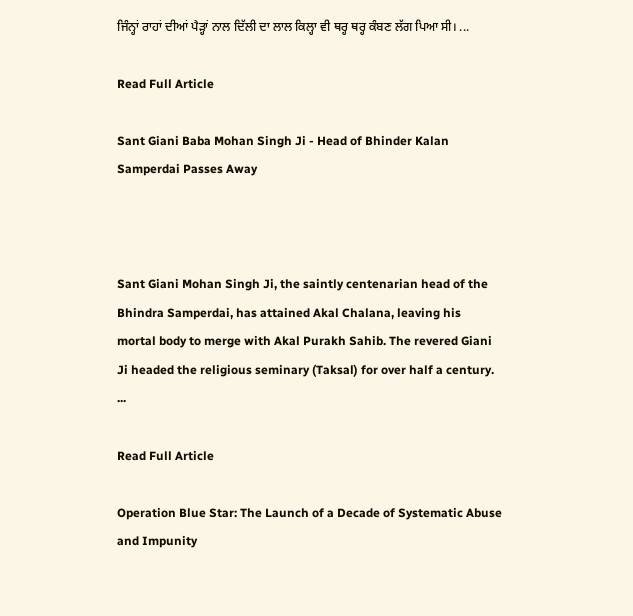ਜਿੰਨ੍ਹਾਂ ਰਾਹਾਂ ਦੀਆਂ ਪੈੜ੍ਹਾਂ ਨਾਲ ਦਿੱਲੀ ਦਾ ਲਾਲ ਕਿਲ੍ਹਾ ਵੀ ਥਰ੍ਹ ਥਰ੍ਹ ਕੰਬਣ ਲੱਗ ਪਿਆ ਸੀ। ...

Read Full Article

Sant Giani Baba Mohan Singh Ji - Head of Bhinder Kalan Samperdai Passes Away



Sant Giani Mohan Singh Ji, the saintly centenarian head of the Bhindra Samperdai, has attained Akal Chalana, leaving his mortal body to merge with Akal Purakh Sahib. The revered Giani Ji headed the religious seminary (Taksal) for over half a century. ...

Read Full Article

Operation Blue Star: The Launch of a Decade of Systematic Abuse and Impunity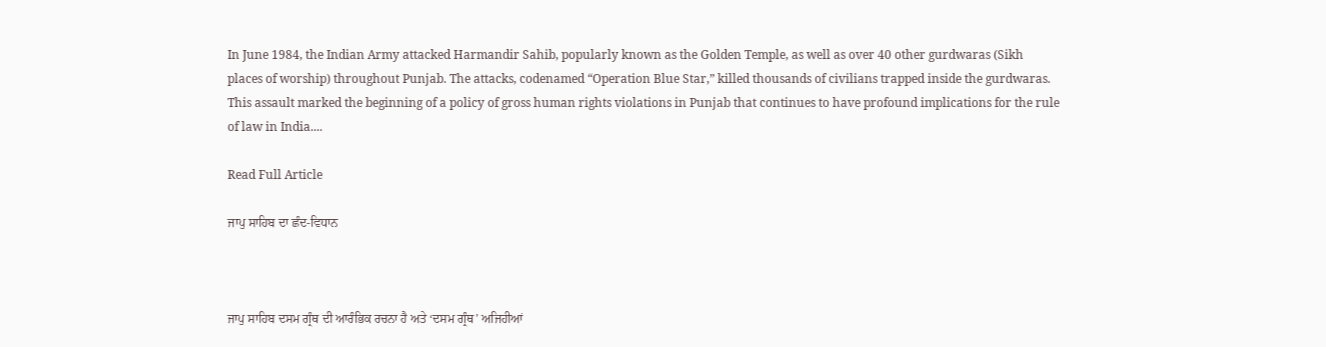In June 1984, the Indian Army attacked Harmandir Sahib, popularly known as the Golden Temple, as well as over 40 other gurdwaras (Sikh places of worship) throughout Punjab. The attacks, codenamed “Operation Blue Star,” killed thousands of civilians trapped inside the gurdwaras. This assault marked the beginning of a policy of gross human rights violations in Punjab that continues to have profound implications for the rule of law in India....

Read Full Article

ਜਾਪੁ ਸਾਹਿਬ ਦਾ ਛੰਦ-ਵਿਧਾਨ



ਜਾਪੁ ਸਾਹਿਬ ਦਸਮ ਗ੍ਰੰਥ ਦੀ ਆਰੰਭਿਕ ਰਚਨਾ ਹੈ ਅਤੇ ‘ਦਸਮ ਗ੍ਰੰਥ’ ਅਜਿਹੀਆਂ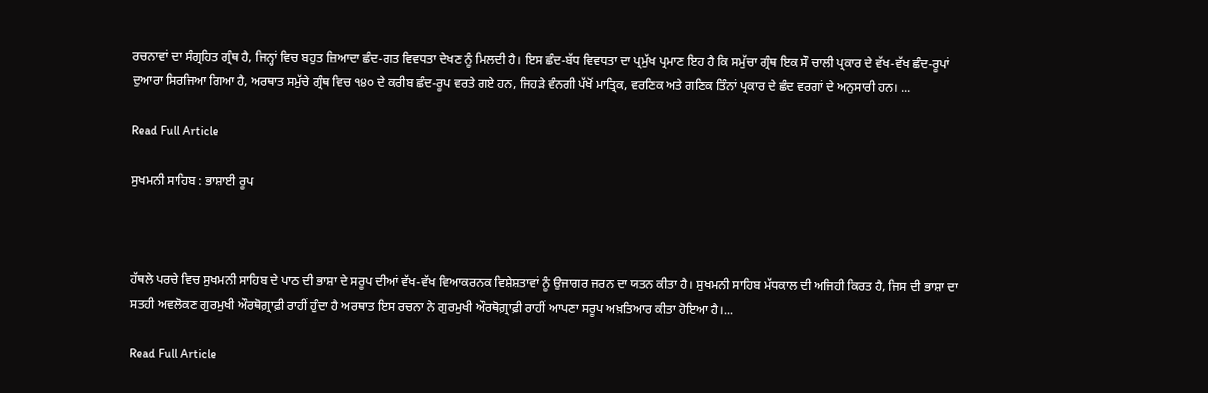ਰਚਨਾਵਾਂ ਦਾ ਸੰਗ੍ਰਹਿਤ ਗ੍ਰੰਥ ਹੈ, ਜਿਨ੍ਹਾਂ ਵਿਚ ਬਹੁਤ ਜ਼ਿਆਦਾ ਛੰਦ-ਗਤ ਵਿਵਧਤਾ ਦੇਖਣ ਨੂੰ ਮਿਲਦੀ ਹੈ। ਇਸ ਛੰਦ-ਬੱਧ ਵਿਵਧਤਾ ਦਾ ਪ੍ਰਮੁੱਖ ਪ੍ਰਮਾਣ ਇਹ ਹੈ ਕਿ ਸਮੁੱਚਾ ਗ੍ਰੰਥ ਇਕ ਸੌ ਚਾਲੀ ਪ੍ਰਕਾਰ ਦੇ ਵੱਖ-ਵੱਖ ਛੰਦ-ਰੂਪਾਂ ਦੁਆਰਾ ਸਿਰਜਿਆ ਗਿਆ ਹੈ, ਅਰਥਾਤ ਸਮੁੱਚੇ ਗ੍ਰੰਥ ਵਿਚ ੧੪੦ ਦੇ ਕਰੀਬ ਛੰਦ-ਰੂਪ ਵਰਤੇ ਗਏ ਹਨ, ਜਿਹੜੇ ਵੰਨਗੀ ਪੱਖੋਂ ਮਾਤ੍ਰਿਕ, ਵਰਣਿਕ ਅਤੇ ਗਣਿਕ ਤਿੰਨਾਂ ਪ੍ਰਕਾਰ ਦੇ ਛੰਦ ਵਰਗਾਂ ਦੇ ਅਨੁਸਾਰੀ ਹਨ। ...

Read Full Article

ਸੁਖਮਨੀ ਸਾਹਿਬ : ਭਾਸ਼ਾਈ ਰੂਪ



ਹੱਥਲੇ ਪਰਚੇ ਵਿਚ ਸੁਖਮਨੀ ਸਾਹਿਬ ਦੇ ਪਾਠ ਦੀ ਭਾਸ਼ਾ ਦੇ ਸਰੂਪ ਦੀਆਂ ਵੱਖ-ਵੱਖ ਵਿਆਕਰਨਕ ਵਿਸ਼ੇਸ਼ਤਾਵਾਂ ਨੂੰ ਉਜਾਗਰ ਜਰਨ ਦਾ ਯਤਨ ਕੀਤਾ ਹੈ। ਸੁਖਮਨੀ ਸਾਹਿਬ ਮੱਧਕਾਲ ਦੀ ਅਜਿਹੀ ਕਿਰਤ ਹੈ, ਜਿਸ ਦੀ ਭਾਸ਼ਾ ਦਾ ਸਤਹੀ ਅਵਲੋਕਣ ਗੁਰਮੁਖੀ ਔਰਥੋਗ਼੍ਰਾਫ਼ੀ ਰਾਹੀਂ ਹੁੰਦਾ ਹੈ ਅਰਥਾਤ ਇਸ ਰਚਨਾ ਨੇ ਗੁਰਮੁਖੀ ਔਰਥੋਗ਼੍ਰਾਫ਼ੀ ਰਾਹੀਂ ਆਪਣਾ ਸਰੂਪ ਅਖ਼ਤਿਆਰ ਕੀਤਾ ਹੋਇਆ ਹੈ।...

Read Full Article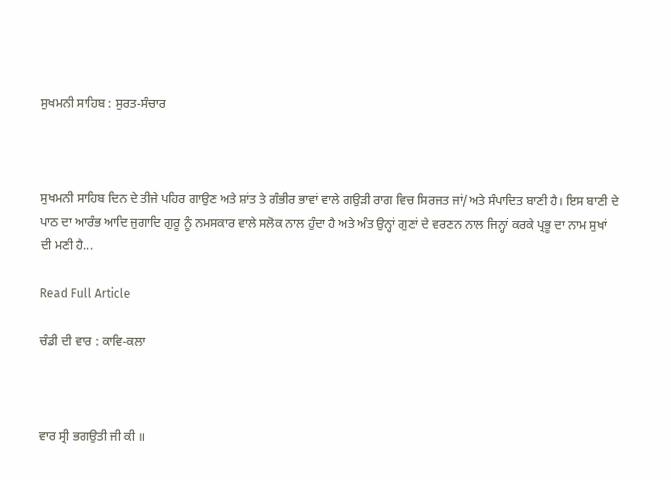ਸੁਖਮਨੀ ਸਾਹਿਬ : ਸੁਰਤ-ਸੰਚਾਰ



ਸੁਖਮਨੀ ਸਾਹਿਬ ਦਿਨ ਦੇ ਤੀਜੇ ਪਹਿਰ ਗਾਉਣ ਅਤੇ ਸ਼ਾਂਤ ਤੇ ਗੰਭੀਰ ਭਾਵਾਂ ਵਾਲੇ ਗਉਡ਼ੀ ਰਾਗ ਵਿਚ ਸਿਰਜਤ ਜਾਂ/ਅਤੇ ਸੰਪਾਦਿਤ ਬਾਣੀ ਹੈ। ਇਸ ਬਾਣੀ ਦੇ ਪਾਠ ਦਾ ਆਰੰਭ ਆਦਿ ਜੁਗਾਦਿ ਗੁਰੂ ਨੂੰ ਨਮਸਕਾਰ ਵਾਲੇ ਸਲੋਕ ਨਾਲ ਹੁੰਦਾ ਹੈ ਅਤੇ ਅੰਤ ਉਨ੍ਹਾਂ ਗੁਣਾਂ ਦੇ ਵਰਣਨ ਨਾਲ ਜਿਨ੍ਹਾਂ ਕਰਕੇ ਪ੍ਰਭੂ ਦਾ ਨਾਮ ਸੁਖਾਂ ਦੀ ਮਣੀ ਹੈ...

Read Full Article

ਚੰਡੀ ਦੀ ਵਾਰ : ਕਾਵਿ-ਕਲਾ



ਵਾਰ ਸ੍ਰੀ ਭਗਉਤੀ ਜੀ ਕੀ ॥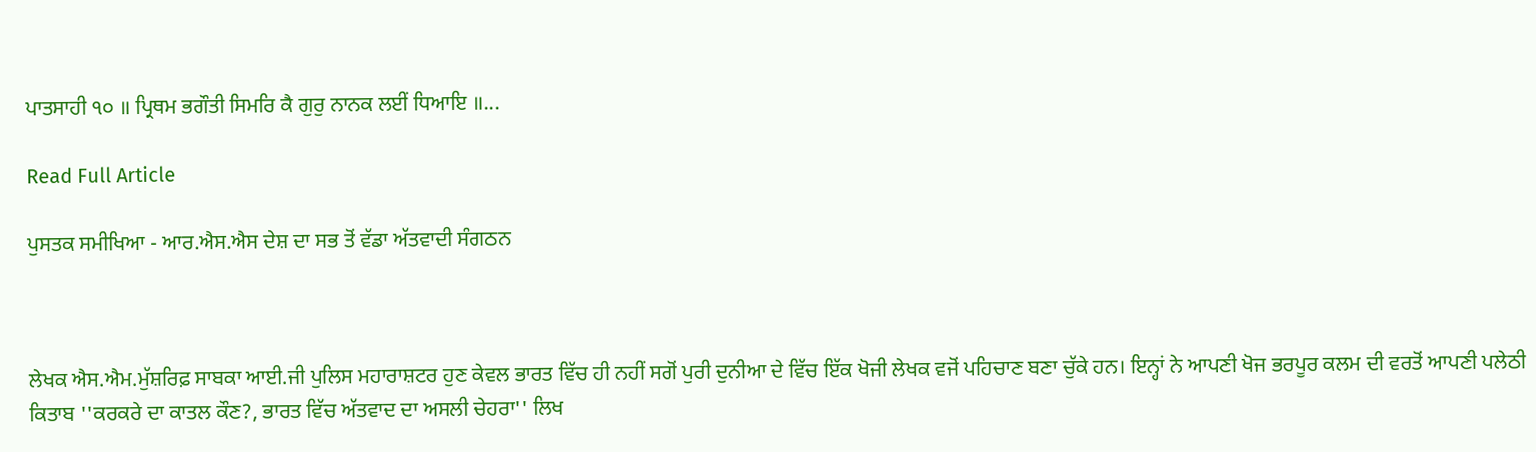ਪਾਤਸਾਹੀ ੧੦ ॥ ਪ੍ਰਿਥਮ ਭਗੌਤੀ ਸਿਮਰਿ ਕੈ ਗੁਰੁ ਨਾਨਕ ਲਈਂ ਧਿਆਇ ॥...

Read Full Article

ਪੁਸਤਕ ਸਮੀਖਿਆ - ਆਰ.ਐਸ.ਐਸ ਦੇਸ਼ ਦਾ ਸਭ ਤੋਂ ਵੱਡਾ ਅੱਤਵਾਦੀ ਸੰਗਠਨ



ਲੇਖਕ ਐਸ.ਐਮ.ਮੁੱਸ਼ਰਿਫ਼ ਸਾਬਕਾ ਆਈ.ਜੀ ਪੁਲਿਸ ਮਹਾਰਾਸ਼ਟਰ ਹੁਣ ਕੇਵਲ ਭਾਰਤ ਵਿੱਚ ਹੀ ਨਹੀਂ ਸਗੋਂ ਪੁਰੀ ਦੁਨੀਆ ਦੇ ਵਿੱਚ ਇੱਕ ਖੋਜੀ ਲੇਖਕ ਵਜੋਂ ਪਹਿਚਾਣ ਬਣਾ ਚੁੱਕੇ ਹਨ। ਇਨ੍ਹਾਂ ਨੇ ਆਪਣੀ ਖੋਜ ਭਰਪੂਰ ਕਲਮ ਦੀ ਵਰਤੋਂ ਆਪਣੀ ਪਲੇਠੀ ਕਿਤਾਬ ''ਕਰਕਰੇ ਦਾ ਕਾਤਲ ਕੌਣ?, ਭਾਰਤ ਵਿੱਚ ਅੱਤਵਾਦ ਦਾ ਅਸਲੀ ਚੇਹਰਾ'' ਲਿਖ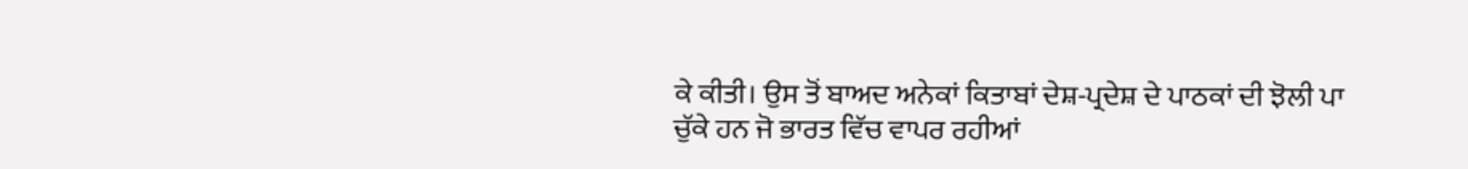ਕੇ ਕੀਤੀ। ਉਸ ਤੋਂ ਬਾਅਦ ਅਨੇਕਾਂ ਕਿਤਾਬਾਂ ਦੇਸ਼-ਪ੍ਰਦੇਸ਼ ਦੇ ਪਾਠਕਾਂ ਦੀ ਝੋਲੀ ਪਾ ਚੁੱਕੇ ਹਨ ਜੋ ਭਾਰਤ ਵਿੱਚ ਵਾਪਰ ਰਹੀਆਂ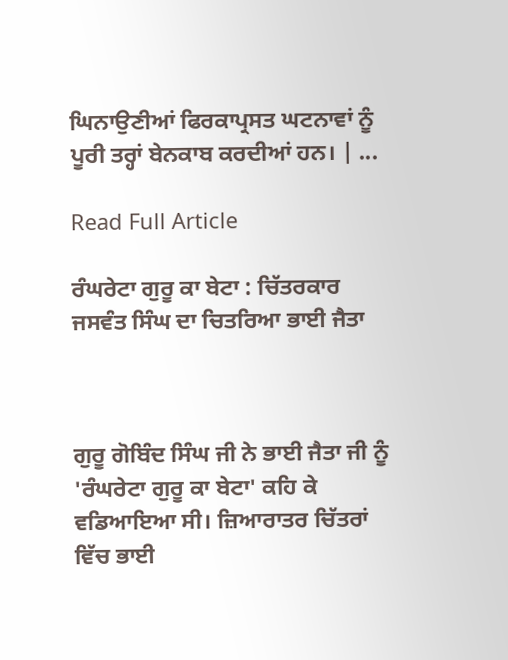ਘਿਨਾਉਣੀਆਂ ਫਿਰਕਾਪ੍ਰਸਤ ਘਟਨਾਵਾਂ ਨੂੰ ਪੂਰੀ ਤਰ੍ਹਾਂ ਬੇਨਕਾਬ ਕਰਦੀਆਂ ਹਨ। | ...

Read Full Article

ਰੰਘਰੇਟਾ ਗੁਰੂ ਕਾ ਬੇਟਾ : ਚਿੱਤਰਕਾਰ ਜਸਵੰਤ ਸਿੰਘ ਦਾ ਚਿਤਰਿਆ ਭਾਈ ਜੈਤਾ



ਗੁਰੂ ਗੋਬਿੰਦ ਸਿੰਘ ਜੀ ਨੇ ਭਾਈ ਜੈਤਾ ਜੀ ਨੂੰ 'ਰੰਘਰੇਟਾ ਗੁਰੂ ਕਾ ਬੇਟਾ' ਕਹਿ ਕੇ ਵਡਿਆਇਆ ਸੀ। ਜ਼ਿਆਰਾਤਰ ਚਿੱਤਰਾਂ ਵਿੱਚ ਭਾਈ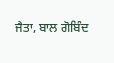ਜੈਤਾ, ਬਾਲ ਗੋਬਿੰਦ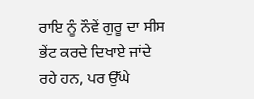ਰਾਇ ਨੂੰ ਨੌਵੇਂ ਗੁਰੂ ਦਾ ਸੀਸ ਭੇਂਟ ਕਰਦੇ ਦਿਖਾਏ ਜਾਂਦੇ ਰਹੇ ਹਨ, ਪਰ ਉੱਘੇ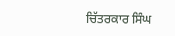ਚਿੱਤਰਕਾਰ ਸਿੰਘ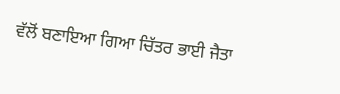ਵੱਲੋਂ ਬਣਾਇਆ ਗਿਆ ਚਿੱਤਰ ਭਾਈ ਜੈਤਾ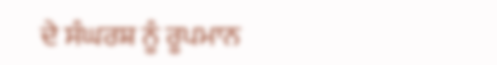ਦੇ ਸੰਘਰਸ਼ ਨੂੰ ਰੂਪਮਾਨ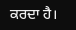ਕਰਦਾ ਹੈ।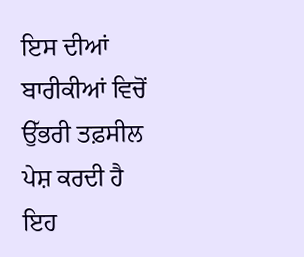ਇਸ ਦੀਆਂ ਬਾਰੀਕੀਆਂ ਵਿਚੋਂ ਉੱਭਰੀ ਤਫ਼ਸੀਲ ਪੇਸ਼ ਕਰਦੀ ਹੈ ਇਹ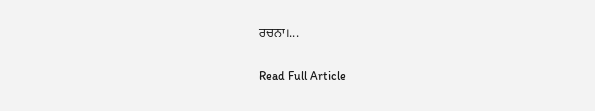ਰਚਨਾ।...

Read Full Article